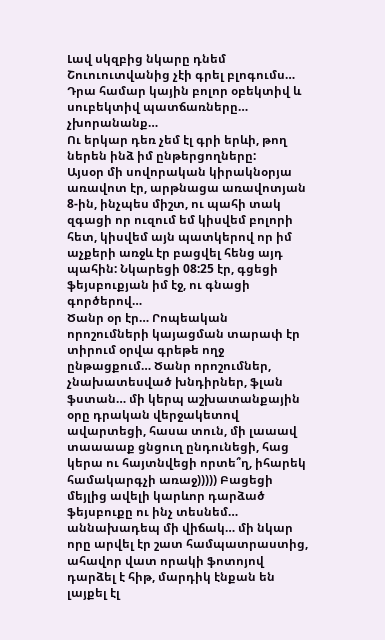Լավ սկզբից նկարը դնեմ
Շուուուտվանից չէի գրել բլոգումս…
Դրա համար կային բոլոր օբեկտիվ և սուբեկտիվ պատճառները… չխորանանք…
Ու երկար դեռ չեմ էլ գրի երևի, թող ներեն ինձ իմ ընթերցողները:
Այսօր մի սովորական կիրակնօրյա առավոտ էր, արթնացա առավոտյան 8-ին, ինչպես միշտ, ու պահի տակ զգացի որ ուզում եմ կիսվեմ բոլորի հետ, կիսվեմ այն պատկերով որ իմ աչքերի առջև էր բացվել հենց այդ պահին: Նկարեցի 08:25 էր, գցեցի ֆեյսբուքյան իմ էջ, ու գնացի գործերով…
Ծանր օր էր… Րոպեական որոշումների կայացման տարափ էր տիրում օրվա գրեթե ողջ ընթացքում… Ծանր որոշումներ, չնախատեսված խնդիրներ, ֆլան ֆստան… մի կերպ աշխատանքային օրը դրական վերջակետով ավարտեցի, հասա տուն, մի լաաավ տաաաաք ցնցուղ ընդունեցի, հաց կերա ու հայտնվեցի որտե՞ղ, իհարեկ համակարգչի առաջ))))) Բացեցի մեյլից ավելի կարևոր դարձած ֆեյսբուքը ու ինչ տեսնեմ… աննախադեպ մի վիճակ… մի նկար որը արվել էր շատ համպատրաստից, ահավոր վատ որակի ֆոտոյով դարձել է հիթ, մարդիկ էնքան են լայքել էլ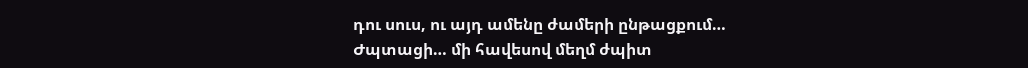դու սուս, ու այդ ամենը ժամերի ընթացքում…
Ժպտացի… մի հավեսով մեղմ ժպիտ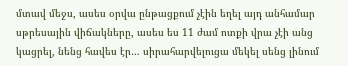մտավ մեջս, ասես օրվա ընթացքում չէին եղել այդ անհամար սթրեսային վիճակները, ասես ես 11 ժամ ոտքի վրա չէի անց կացրել, նենց հավես էր… սիրահարվելուցա մեկել սենց լինում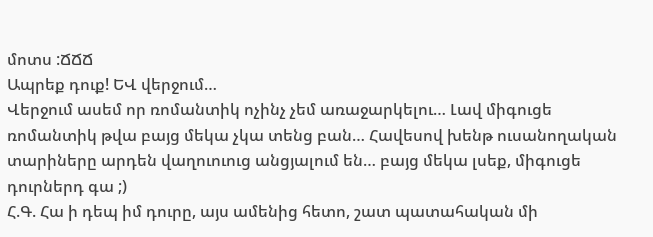մոտս :ՃՃՃ
Ապրեք դուք! ԵՎ վերջում…
Վերջում ասեմ որ ռոմանտիկ ոչինչ չեմ առաջարկելու… Լավ միգուցե ռոմանտիկ թվա բայց մեկա չկա տենց բան… Հավեսով խենթ ուսանողական տարիները արդեն վաղուուուց անցյալում են… բայց մեկա լսեք, միգուցե դուրներդ գա ;)
Հ.Գ. Հա ի դեպ իմ դուրը, այս ամենից հետո, շատ պատահական մի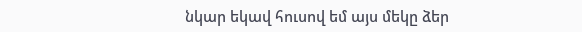նկար եկավ հուսով եմ այս մեկը ձեր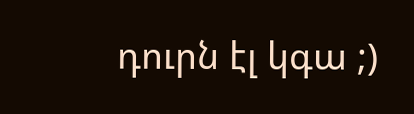դուրն էլ կգա ;)